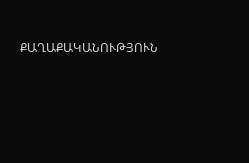ՔԱՂԱՔԱԿԱՆՈՒԹՅՈՒՆ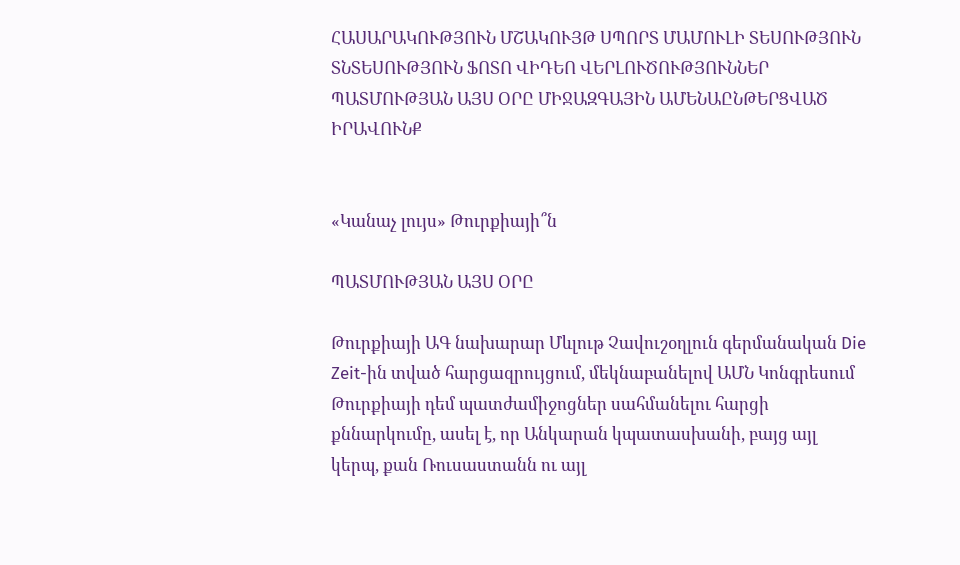ՀԱՍԱՐԱԿՈՒԹՅՈՒՆ ՄՇԱԿՈՒՅԹ ՍՊՈՐՏ ՄԱՄՈՒԼԻ ՏԵՍՈՒԹՅՈՒՆ ՏՆՏԵՍՈՒԹՅՈՒՆ ՖՈՏՈ ՎԻԴԵՈ ՎԵՐԼՈՒԾՈՒԹՅՈՒՆՆԵՐ ՊԱՏՄՈՒԹՅԱՆ ԱՅՍ ՕՐԸ ՄԻՋԱԶԳԱՅԻՆ ԱՄԵՆԱԸՆԹԵՐՑՎԱԾ ԻՐԱՎՈՒՆՔ


«Կանաչ լույս» Թուրքիայի՞ն

ՊԱՏՄՈՒԹՅԱՆ ԱՅՍ ՕՐԸ

Թուրքիայի ԱԳ նախարար Մևլութ Չավուշօղլուն գերմանական Die Zeit-ին տված հարցազրույցում, մեկնաբանելով ԱՄՆ Կոնգրեսում Թուրքիայի դեմ պատժամիջոցներ սահմանելու հարցի քննարկումը, ասել է, որ Անկարան կպատասխանի, բայց այլ կերպ, քան Ռուսաստանն ու այլ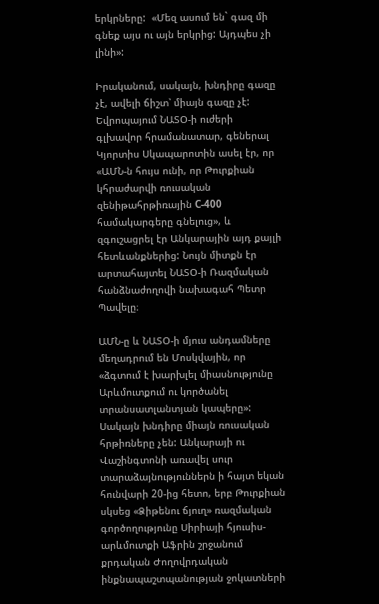երկրները:  «Մեզ ասում են` գազ մի գնեք այս ու այն երկրից: Այդպես չի լինի»:

Իրականում, սակայն, խնդիրը գազը չէ, ավելի ճիշտ՝ միայն գազը չէ: Եվրոպայում ՆԱՏՕ-ի ուժերի գլխավոր հրամանատար, գեներալ Կյորտիս Սկապարոտին ասել էր, որ «ԱՄՆ-ն հույս ունի, որ Թուրքիան կհրաժարվի ռուսական զենիթահրթիռային С-400 համակարգերը գնելուց», և զգուշացրել էր Անկարային այդ քայլի հետևանքներից: Նույն միտքն էր արտահայտել ՆԱՏՕ-ի Ռազմական հանձնաժողովի նախագահ Պետր Պավելը։

ԱՄՆ-ը և ՆԱՏՕ-ի մյուս անդամները մեղադրում են Մոսկվային, որ «ձգտում է խարխլել միասնությունը Արևմուտքում ու կործանել տրանսատլանտյան կապերը»: Սակայն խնդիրը միայն ռուսական հրթիռները չեն: Անկարայի ու Վաշինգտոնի առավել սուր տարաձայնություններն ի հայտ եկան հունվարի 20-ից հետո, երբ Թուրքիան սկսեց «Ձիթենու ճյուղ» ռազմական գործողությունը Սիրիայի հյուսիս-արևմուտքի Աֆրին շրջանում քրդական Ժողովրդական ինքնապաշտպանության ջոկատների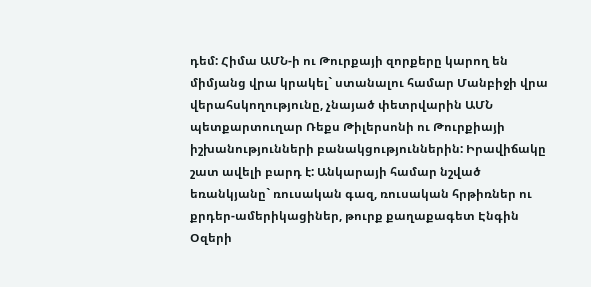դեմ: Հիմա ԱՄՆ-ի ու Թուրքայի զորքերը կարող են միմյանց վրա կրակել` ստանալու համար Մանբիջի վրա վերահսկողությունը, չնայած փետրվարին ԱՄՆ պետքարտուղար Ռեքս Թիլերսոնի ու Թուրքիայի իշխանությունների բանակցություններին: Իրավիճակը շատ ավելի բարդ է: Անկարայի համար նշված եռանկյանը` ռուսական գազ, ռուսական հրթիռներ ու քրդեր-ամերիկացիներ, թուրք քաղաքագետ Էնգին Օզերի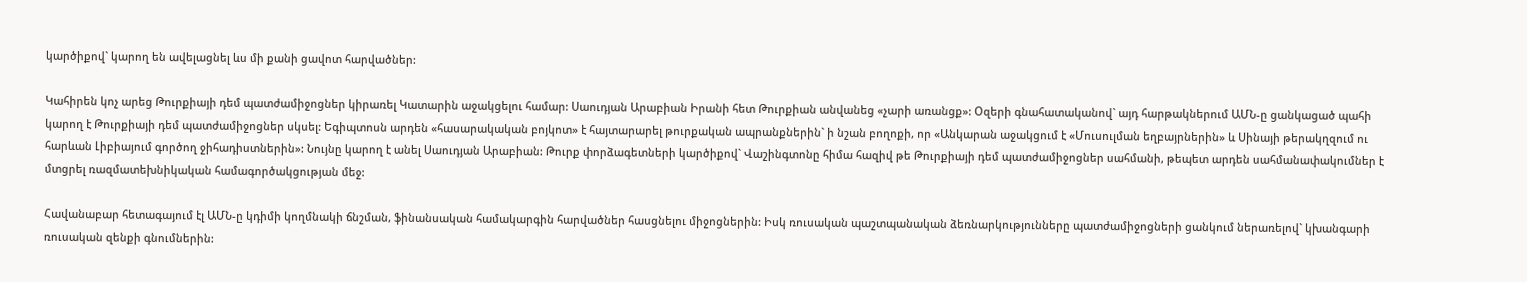կարծիքով` կարող են ավելացնել ևս մի քանի ցավոտ հարվածներ:

Կահիրեն կոչ արեց Թուրքիայի դեմ պատժամիջոցներ կիրառել Կատարին աջակցելու համար: Սաուդյան Արաբիան Իրանի հետ Թուրքիան անվանեց «չարի առանցք»: Օզերի գնահատականով` այդ հարթակներում ԱՄՆ-ը ցանկացած պահի կարող է Թուրքիայի դեմ պատժամիջոցներ սկսել: Եգիպտոսն արդեն «հասարակական բոյկոտ» է հայտարարել թուրքական ապրանքներին` ի նշան բողոքի, որ «Անկարան աջակցում է «Մուսուլման եղբայրներին» և Սինայի թերակղզում ու հարևան Լիբիայում գործող ջիհադիստներին»: Նույնը կարող է անել Սաուդյան Արաբիան: Թուրք փորձագետների կարծիքով` Վաշինգտոնը հիմա հազիվ թե Թուրքիայի դեմ պատժամիջոցներ սահմանի, թեպետ արդեն սահմանափակումներ է մտցրել ռազմատեխնիկական համագործակցության մեջ:

Հավանաբար հետագայում էլ ԱՄՆ-ը կդիմի կողմնակի ճնշման, ֆինանսական համակարգին հարվածներ հասցնելու միջոցներին: Իսկ ռուսական պաշտպանական ձեռնարկությունները պատժամիջոցների ցանկում ներառելով` կխանգարի ռուսական զենքի գնումներին: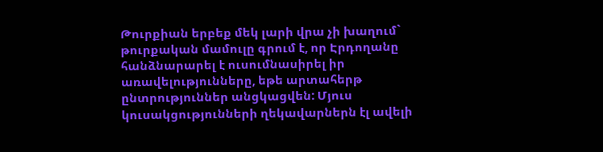Թուրքիան երբեք մեկ լարի վրա չի խաղում` թուրքական մամուլը գրում է, որ Էրդողանը հանձնարարել է ուսումնասիրել իր առավելությունները, եթե արտահերթ ընտրություններ անցկացվեն: Մյուս կուսակցությունների ղեկավարներն էլ ավելի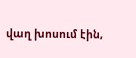վաղ խոսում էին,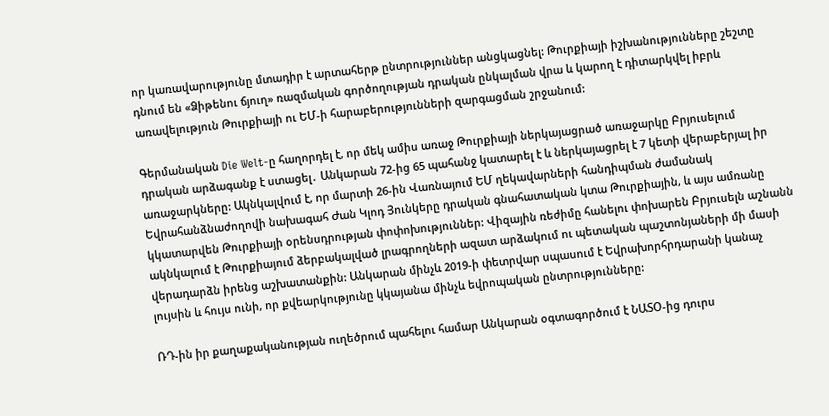որ կառավարությունը մտադիր է արտահերթ ընտրություններ անցկացնել: Թուրքիայի իշխանությունները շեշտը դնում են «Ձիթենու ճյուղ» ռազմական գործողության դրական ընկալման վրա և կարող է դիտարկվել իբրև առավելություն Թուրքիայի ու ԵՄ-ի հարաբերությունների զարգացման շրջանում:

Գերմանական Die Welt-ը հաղորդել է, որ մեկ ամիս առաջ Թուրքիայի ներկայացրած առաջարկը Բրյուսելում դրական արձագանք է ստացել․ Անկարան 72-ից 65 պահանջ կատարել է և ներկայացրել է 7 կետի վերաբերյալ իր առաջարկները: Ակնկալվում է, որ մարտի 26-ին Վառնայում ԵՄ ղեկավարների հանդիպման ժամանակ Եվրահանձնաժողովի նախագահ Ժան Կլոդ Յունկերը դրական գնահատական կտա Թուրքիային, և այս ամռանը կկատարվեն Թուրքիայի օրենսդրության փոփոխություններ: Վիզային ռեժիմը հանելու փոխարեն Բրյուսելն աշնանն ակնկալում է Թուրքիայում ձերբակալված լրագրողների ազատ արձակում ու պետական պաշտոնյաների մի մասի վերադարձն իրենց աշխատանքին: Անկարան մինչև 2019-ի փետրվար սպասում է Եվրախորհրդարանի կանաչ լույսին և հույս ունի, որ քվեարկությունը կկայանա մինչև եվրոպական ընտրությունները:

ՌԴ-ին իր քաղաքականության ուղեծրում պահելու համար Անկարան օգտագործում է ՆԱՏՕ-ից դուրս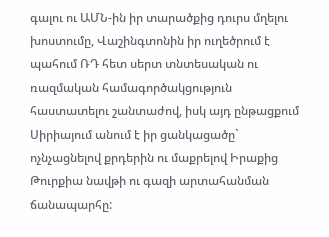գալու ու ԱՄՆ-ին իր տարածքից դուրս մղելու խոստումը, Վաշինգտոնին իր ուղեծրում է պահում ՌԴ հետ սերտ տնտեսական ու ռազմական համագործակցություն հաստատելու շանտաժով, իսկ այդ ընթացքում Սիրիայում անում է իր ցանկացածը` ոչնչացնելով քրդերին ու մաքրելով Իրաքից Թուրքիա նավթի ու գազի արտահանման ճանապարհը: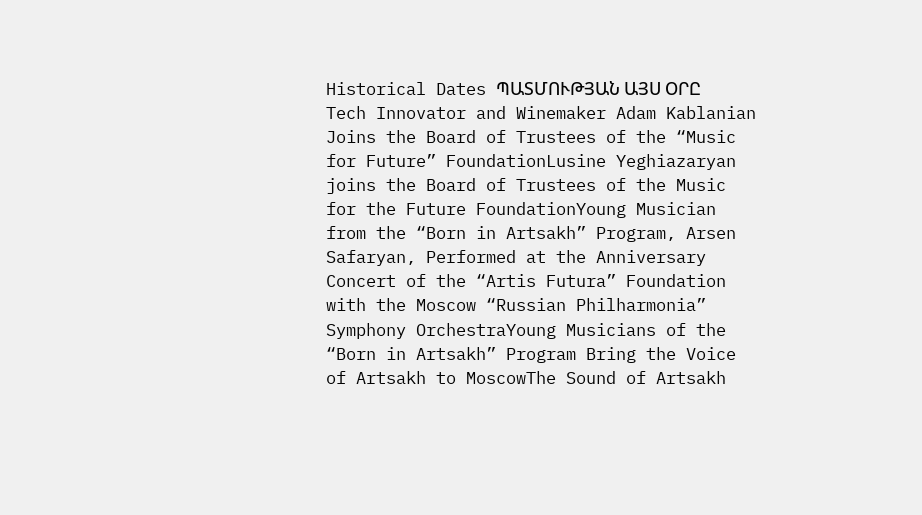Historical Dates ՊԱՏՄՈՒԹՅԱՆ ԱՅՍ ՕՐԸ
Tech Innovator and Winemaker Adam Kablanian Joins the Board of Trustees of the “Music for Future” FoundationLusine Yeghiazaryan joins the Board of Trustees of the Music for the Future FoundationYoung Musician from the “Born in Artsakh” Program, Arsen Safaryan, Performed at the Anniversary Concert of the “Artis Futura” Foundation with the Moscow “Russian Philharmonia” Symphony OrchestraYoung Musicians of the “Born in Artsakh” Program Bring the Voice of Artsakh to MoscowThe Sound of Artsakh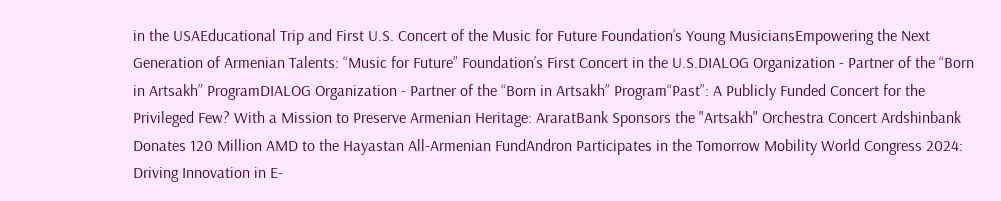in the USAEducational Trip and First U.S. Concert of the Music for Future Foundation’s Young MusiciansEmpowering the Next Generation of Armenian Talents: “Music for Future” Foundation’s First Concert in the U.S.DIALOG Organization - Partner of the “Born in Artsakh” ProgramDIALOG Organization - Partner of the “Born in Artsakh” Program“Past”: A Publicly Funded Concert for the Privileged Few? With a Mission to Preserve Armenian Heritage: AraratBank Sponsors the "Artsakh" Orchestra Concert Ardshinbank Donates 120 Million AMD to the Hayastan All-Armenian FundAndron Participates in the Tomorrow Mobility World Congress 2024: Driving Innovation in E-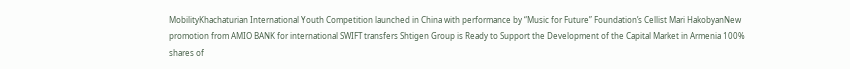MobilityKhachaturian International Youth Competition launched in China with performance by “Music for Future” Foundation’s Cellist Mari HakobyanNew promotion from AMIO BANK for international SWIFT transfers Shtigen Group is Ready to Support the Development of the Capital Market in Armenia 100% shares of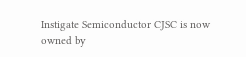Instigate Semiconductor CJSC is now owned by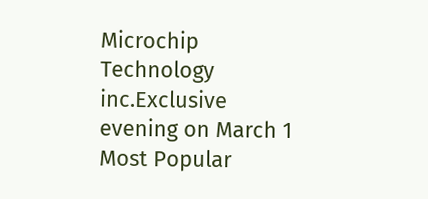Microchip Technology inc.Exclusive evening on March 1
Most Popular